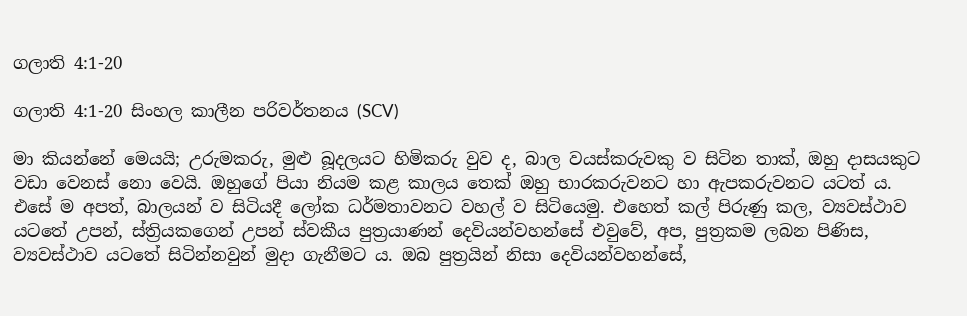ගලාති 4:1-20

ගලාති 4:1-20 සිංහල කාලීන පරිවර්තනය (SCV)

මා කියන්නේ මෙයයි; උරුමකරු, මුළු බූදලයට හිමිකරු වුව ද, බාල වයස්කරුවකු ව සිටින තාක්, ඔහු දාසයකුට වඩා වෙනස් නො වෙයි. ඔහුගේ පියා නියම කළ කාලය තෙක් ඔහු භාරකරුවනට හා ඇපකරුවනට යටත් ය. එසේ ම අපත්, බාලයන් ව සිටියදී ලෝක ධර්මතාවනට වහල් ව සිටියෙමු. එහෙත් කල් පිරුණු කල, ව්‍යවස්ථාව යටතේ උපන්, ස්ත්‍රියකගෙන් උපන් ස්වකීය පුත්‍රයාණන් දෙවියන්වහන්සේ එවුවේ, අප, පුත්‍රකම ලබන පිණිස, ව්‍යවස්ථාව යටතේ සිටින්නවුන් මුදා ගැනීමට ය. ඔබ පුත්‍රයින් නිසා දෙවියන්වහන්සේ,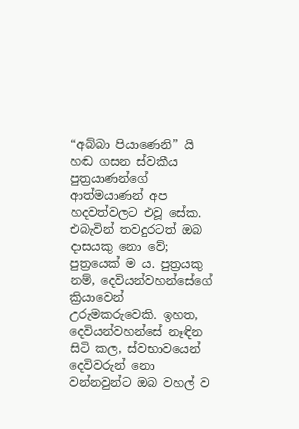“අබ්බා පියාණෙනි” යි හඬ ගසන ස්වකීය පුත්‍රයාණන්ගේ ආත්මයාණන් අප හදවත්වලට එවූ සේක. එබැවින් තවදුරටත් ඔබ දාසයකු නො වේ; පුත්‍රයෙක් ම ය. පුත්‍රයකු නම්, දෙවියන්වහන්සේගේ ක්‍රියාවෙන් උරුමකරුවෙකි. ඉහත, දෙවියන්වහන්සේ නෑඳින සිටි කල, ස්වභාවයෙන් දෙවිවරුන් නො වන්නවුන්ට ඔබ වහල් ව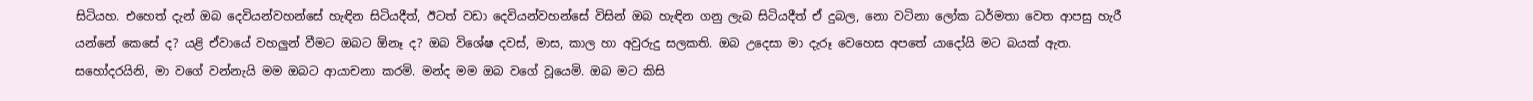සිටියහ. එහෙත් දැන් ඔබ දෙවියන්වහන්සේ හැඳින සිටියදීත්, ඊටත් වඩා දෙවියන්වහන්සේ විසින් ඔබ හැඳින ගනු ලැබ සිටියදීත් ඒ දුබල, නො වටිනා ලෝක ධර්මතා වෙත ආපසු හැරී යන්නේ කෙසේ ද? යළි ඒවායේ වහලුන් වීමට ඔබට ඕනෑ ද? ඔබ විශේෂ දවස්, මාස, කාල හා අවුරුදු සලකති. ඔබ උදෙසා මා දැරූ වෙහෙස අපතේ යාදෝයි මට බයක් ඇත. සහෝදරයිනි, මා වගේ වන්නැයි මම ඔබට ආයාචනා කරමි. මන්ද මම ඔබ වගේ වූයෙමි. ඔබ මට කිසි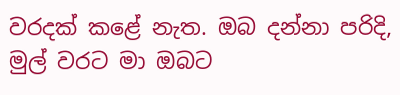වරදක් කළේ නැත. ඔබ දන්නා පරිදි, මුල් වරට මා ඔබට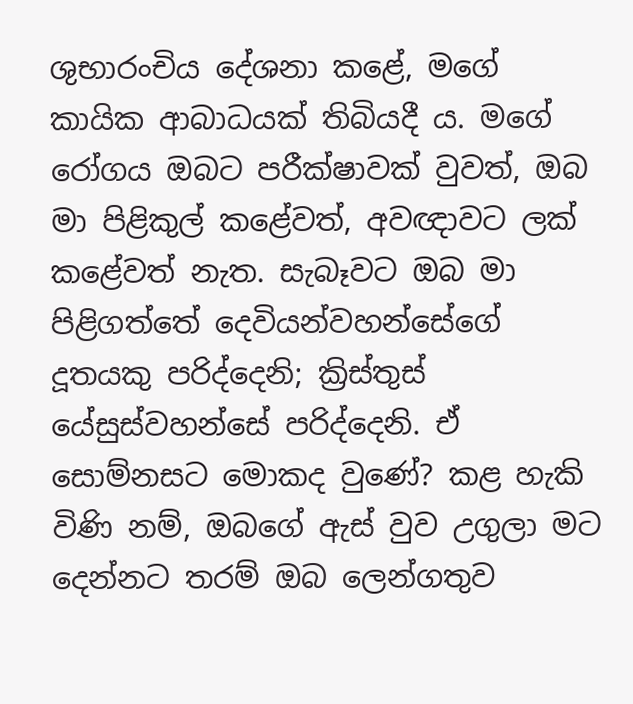ශුභාරංචිය දේශනා කළේ, මගේ කායික ආබාධයක් තිබියදී ය. මගේ රෝගය ඔබට පරීක්ෂාවක් වුවත්, ඔබ මා පිළිකුල් කළේවත්, අවඥාවට ලක් කළේවත් නැත. සැබෑවට ඔබ මා පිළිගත්තේ දෙවියන්වහන්සේගේ දූතයකු පරිද්දෙනි; ක්‍රිස්තුස් යේසුස්වහන්සේ පරිද්දෙනි. ඒ සොම්නසට මොකද වුණේ? කළ හැකි විණි නම්, ඔබගේ ඇස් වුව උගුලා මට දෙන්නට තරම් ඔබ ලෙන්ගතුව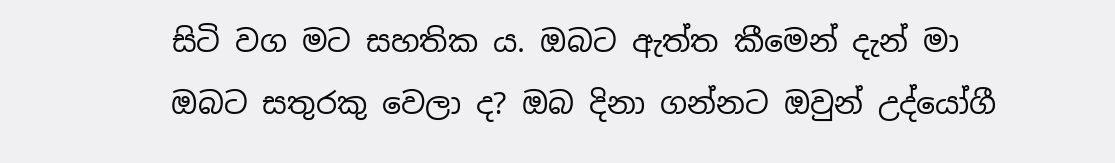සිටි වග මට සහතික ය. ඔබට ඇත්ත කීමෙන් දැන් මා ඔබට සතුරකු වෙලා ද? ඔබ දිනා ගන්නට ඔවුන් උද්යෝගී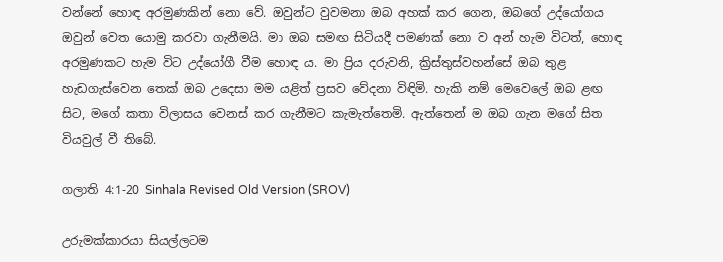වන්නේ හොඳ අරමුණකින් නො වේ. ඔවුන්ට වුවමනා ඔබ අහක් කර ගෙන, ඔබගේ උද්යෝගය ඔවුන් වෙත යොමු කරවා ගැනීමයි. මා ඔබ සමඟ සිටියදී පමණක් නො ව අන් හැම විටත්, හොඳ අරමුණකට හැම විට උද්යෝගී වීම හොඳ ය. මා ප්‍රිය දරුවනි, ක්‍රිස්තුස්වහන්සේ ඔබ තුළ හැඩගැස්වෙන තෙක් ඔබ උදෙසා මම යළිත් ප්‍රසව වේදනා විඳිමි. හැකි නම් මෙවෙලේ ඔබ ළඟ සිට, මගේ කතා විලාසය වෙනස් කර ගැනීමට කැමැත්තෙමි. ඇත්තෙන් ම ඔබ ගැන මගේ සිත වියවුල් වී තිබේ.

ගලාති 4:1-20 Sinhala Revised Old Version (SROV)

උරුමක්කාරයා සියල්ලටම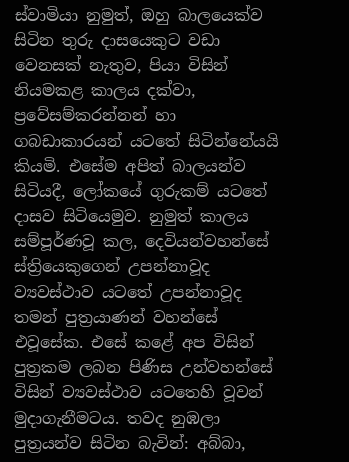ස්වාමියා නුමුත්, ඔහු බාලයෙක්ව සිටින තුරු දාසයෙකුට වඩා වෙනසක් නැතුව, පියා විසින් නියමකළ කාලය දක්වා, ප්‍රවේසම්කරන්නන් හා ගබඩාකාරයන් යටතේ සිටින්නේයයි කියමි. එසේම අපිත් බාලයන්ව සිටියදී, ලෝකයේ ගුරුකම් යටතේ දාසව සිටියෙමුව. නුමුත් කාලය සම්පූර්ණවූ කල, දෙවියන්වහන්සේ ස්ත්‍රියෙකුගෙන් උපන්නාවූද ව්‍යවස්ථාව යටතේ උපන්නාවූද තමන් පුත්‍රයාණන් වහන්සේ එවූසේක. එසේ කළේ අප විසින් පුත්‍රකම ලබන පිණිස උන්වහන්සේ විසින් ව්‍යවස්ථාව යටතෙහි වූවන් මුදාගැනීමටය. තවද නුඹලා පුත්‍රයන්ව සිටින බැවින්: අබ්බා,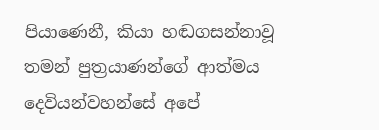පියාණෙනී, කියා හඬගසන්නාවූ තමන් පුත්‍රයාණන්ගේ ආත්මය දෙවියන්වහන්සේ අපේ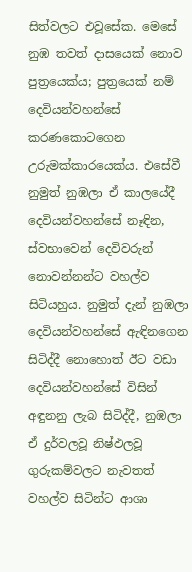සිත්වලට එවූසේක. මෙසේ නුඹ තවත් දාසයෙක් නොව පුත්‍රයෙක්ය; පුත්‍රයෙක් නම් දෙවියන්වහන්සේ කරණකොටගෙන උරුමක්කාරයෙක්ය. එසේවී නුමුත් නුඹලා ඒ කාලයේදී දෙවියන්වහන්සේ නෑඳින, ස්වභාවෙන් දෙවිවරුන් නොවන්නන්ට වහල්ව සිටියහුය. නුමුත් දැන් නුඹලා දෙවියන්වහන්සේ ඇඳිනගෙන සිටිද්දී නොහොත් ඊට වඩා දෙවියන්වහන්සේ විසින් අඳුනනු ලැබ සිටිද්දී, නුඹලා ඒ දුර්වලවූ නිෂ්ඵලවූ ගුරුකම්වලට නැවතත් වහල්ව සිටින්ට ආශා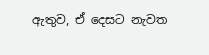ඇතුව, ඒ දෙසට නැවත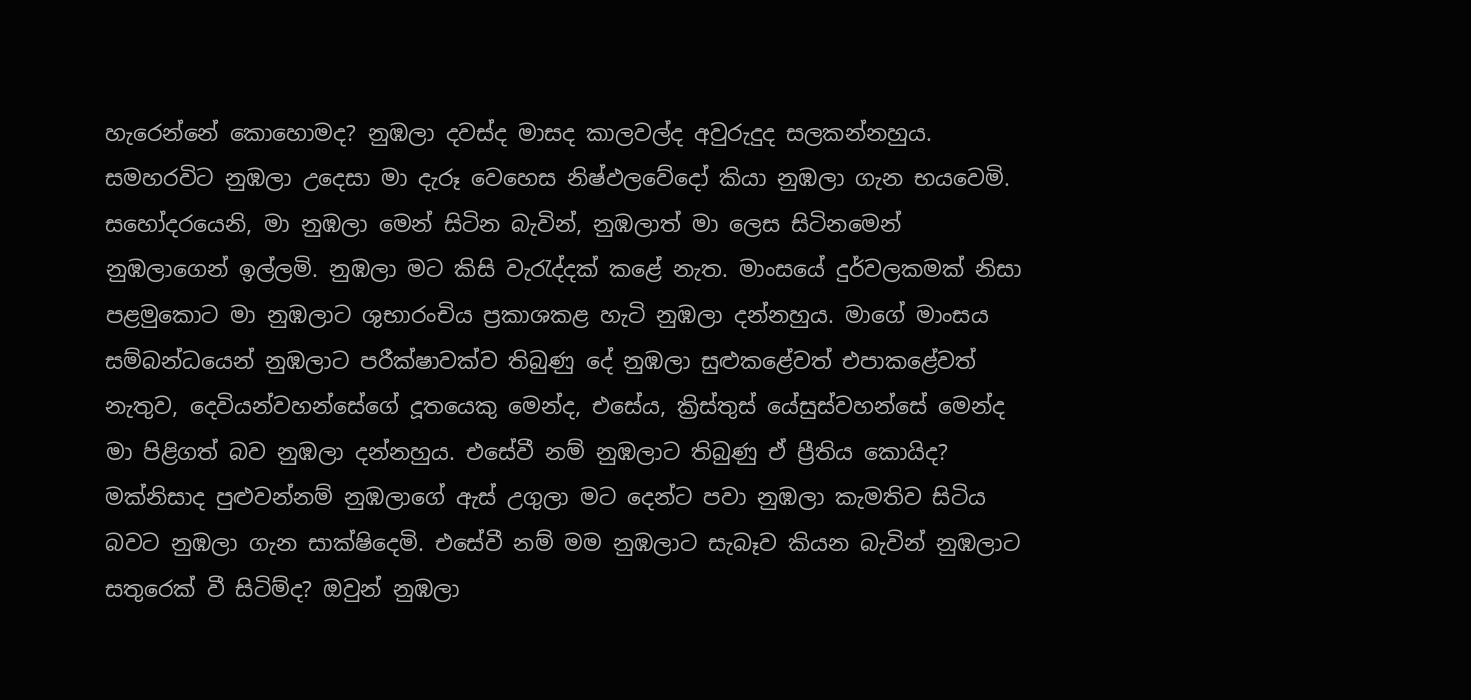හැරෙන්නේ කොහොමද? නුඹලා දවස්ද මාසද කාලවල්ද අවුරුදුද සලකන්නහුය. සමහරවිට නුඹලා උදෙසා මා දැරූ වෙහෙස නිෂ්ඵලවේදෝ කියා නුඹලා ගැන භයවෙමි. සහෝදරයෙනි, මා නුඹලා මෙන් සිටින බැවින්, නුඹලාත් මා ලෙස සිටිනමෙන් නුඹලාගෙන් ඉල්ලමි. නුඹලා මට කිසි වැරැද්දක් කළේ නැත. මාංසයේ දුර්වලකමක් නිසා පළමුකොට මා නුඹලාට ශුභාරංචිය ප්‍රකාශකළ හැටි නුඹලා දන්නහුය. මාගේ මාංසය සම්බන්ධයෙන් නුඹලාට පරීක්ෂාවක්ව තිබුණු දේ නුඹලා සුළුකළේවත් එපාකළේවත් නැතුව, දෙවියන්වහන්සේගේ දූතයෙකු මෙන්ද, එසේය, ක්‍රිස්තුස් යේසුස්වහන්සේ මෙන්ද මා පිළිගත් බව නුඹලා දන්නහුය. එසේවී නම් නුඹලාට තිබුණු ඒ ප්‍රීතිය කොයිද? මක්නිසාද පුළුවන්නම් නුඹලාගේ ඇස් උගුලා මට දෙන්ට පවා නුඹලා කැමතිව සිටිය බවට නුඹලා ගැන සාක්ෂිදෙමි. එසේවී නම් මම නුඹලාට සැබෑව කියන බැවින් නුඹලාට සතුරෙක් වී සිටිම්ද? ඔවුන් නුඹලා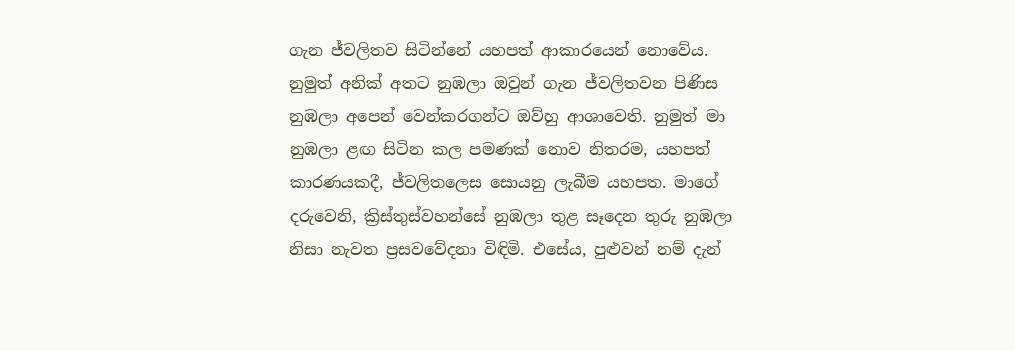ගැන ජ්වලිතව සිටින්නේ යහපත් ආකාරයෙන් නොවේය. නුමුත් අනික් අතට නුඹලා ඔවුන් ගැන ජ්වලිතවන පිණිස නුඹලා අපෙන් වෙන්කරගන්ට ඔව්හු ආශාවෙති. නුමුත් මා නුඹලා ළඟ සිටින කල පමණක් නොව නිතරම, යහපත් කාරණයකදී, ජ්වලිතලෙස සොයනු ලැබීම යහපත. මාගේ දරුවෙනි, ක්‍රිස්තුස්වහන්සේ නුඹලා තුළ සෑදෙන තුරු නුඹලා නිසා නැවත ප්‍රසවවේදනා විඳිමි. එසේය, පුළුවන් නම් දැන්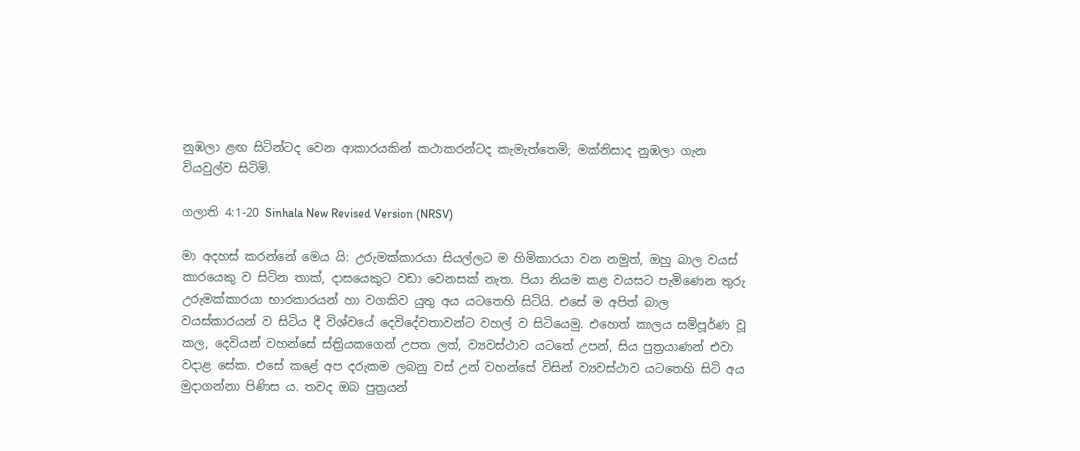නුඹලා ළඟ සිටින්ටද වෙන ආකාරයකින් කථාකරන්ටද කැමැත්තෙමි; මක්නිසාද නුඹලා ගැන වියවුල්ව සිටිමි.

ගලාති 4:1-20 Sinhala New Revised Version (NRSV)

මා අදහස් කරන්නේ මෙය යි: උරුමක්කාරයා සියල්ලට ම හිමිකාරයා වන නමුත්, ඔහු බාල වයස් කාරයෙකු ව සිටින තාක්, දාසයෙකුට වඩා වෙනසක් නැත. පියා නියම කළ වයසට පැමිණෙන තුරු උරුමක්කාරයා භාරකාරයන් හා වගකිව යුතු අය යටතෙහි සිටියි. එසේ ම අපිත් බාල වයස්කාරයන් ව සිටිය දී විශ්වයේ දෙවිදේවතාවන්ට වහල් ව සිටියෙමු. එහෙත් කාලය සම්පූර්ණ වූ කල, දෙවියන් වහන්සේ ස්ත්‍රියකගෙන් උපත ලත්, ව්‍යවස්ථාව යටතේ උපන්, සිය පුත්‍රයාණන් එවා වදාළ සේක. එසේ කළේ අප දරුකම ලබනු වස් උන් වහන්සේ විසින් ව්‍යවස්ථාව යටතෙහි සිටි අය මුදාගන්නා පිණිස ය. තවද ඔබ පුත්‍රයන්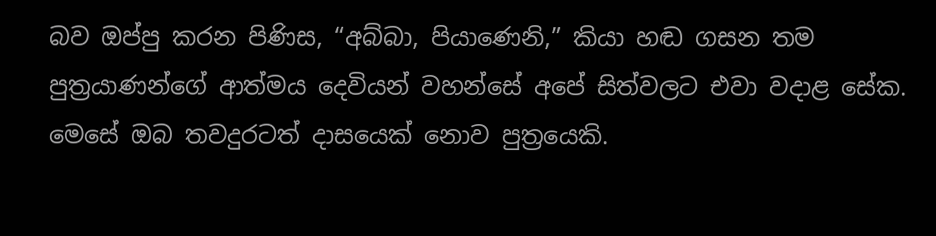බව ඔප්පු කරන පිණිස, “අබ්බා, පියාණෙනි,” කියා හඬ ගසන තම පුත්‍රයාණන්ගේ ආත්මය දෙවියන් වහන්සේ අපේ සිත්වලට එවා වදාළ සේක. මෙසේ ඔබ තවදුරටත් දාසයෙක් නොව පුත්‍රයෙකි.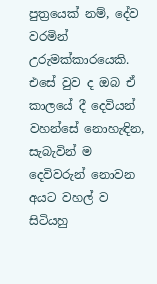පුත්‍රයෙක් නම්, දේව වරමින් උරුමක්කාරයෙකි. එසේ වුව ද ඔබ ඒ කාලයේ දී දෙවියන් වහන්සේ නොහැඳින, සැබැවින් ම දෙවිවරුන් නොවන අයට වහල් ව සිටියහු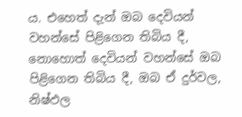ය. එහෙත් දැන් ඔබ දෙවියන් වහන්සේ පිළිගෙන තිබිය දී, නොහොත් දෙවියන් වහන්සේ ඔබ පිළිගෙන තිබිය දී, ඔබ ඒ දුර්වල, නිෂ්ඵල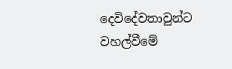දෙවිදේවතාවුන්ට වහල්වීමේ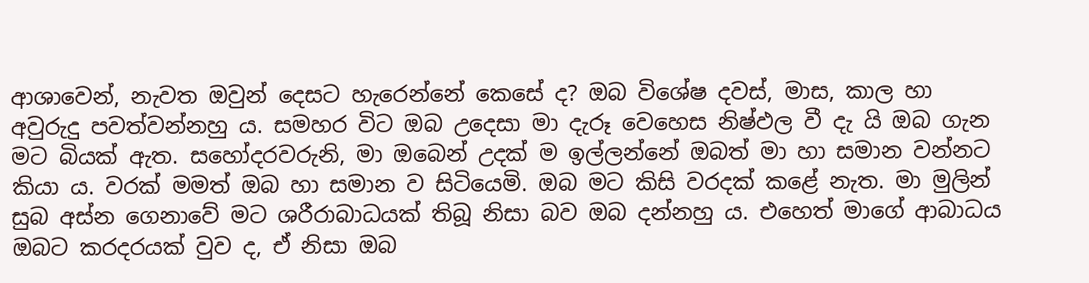ආශාවෙන්, නැවත ඔවුන් දෙසට හැරෙන්නේ කෙසේ ද? ඔබ විශේෂ දවස්, මාස, කාල හා අවුරුදු පවත්වන්නහු ය. සමහර විට ඔබ උදෙසා මා දැරූ වෙහෙස නිෂ්ඵල වී දැ යි ඔබ ගැන මට බියක් ඇත. සහෝදරවරුනි, මා ඔබෙන් උදක් ම ඉල්ලන්නේ ඔබත් මා හා සමාන වන්නට කියා ය. වරක් මමත් ඔබ හා සමාන ව සිටියෙමි. ඔබ මට කිසි වරදක් කළේ නැත. මා මුලින් සුබ අස්න ගෙනාවේ මට ශරීරාබාධයක් තිබූ නිසා බව ඔබ දන්නහු ය. එහෙත් මාගේ ආබාධය ඔබට කරදරයක් වුව ද, ඒ නිසා ඔබ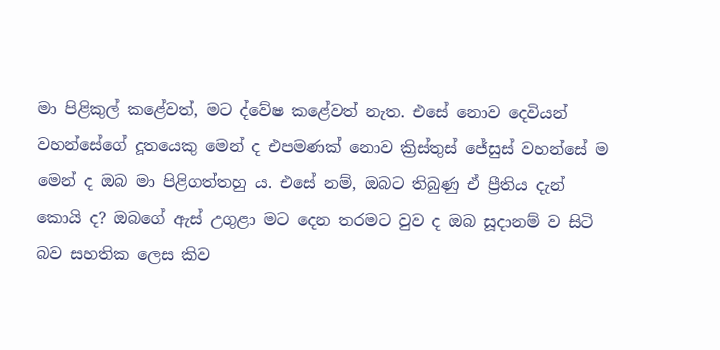මා පිළිකුල් කළේවත්, මට ද්වේෂ කළේවත් නැත. එසේ නොව දෙවියන් වහන්සේගේ දූතයෙකු මෙන් ද එපමණක් නොව ක්‍රිස්තුස් ජේසුස් වහන්සේ ම මෙන් ද ඔබ මා පිළිගත්තහු ය. එසේ නම්, ඔබට තිබුණු ඒ ප්‍රීතිය දැන් කොයි ද? ඔබගේ ඇස් උගුළා මට දෙන තරමට වුව ද ඔබ සූදානම් ව සිටි බව සහතික ලෙස කිව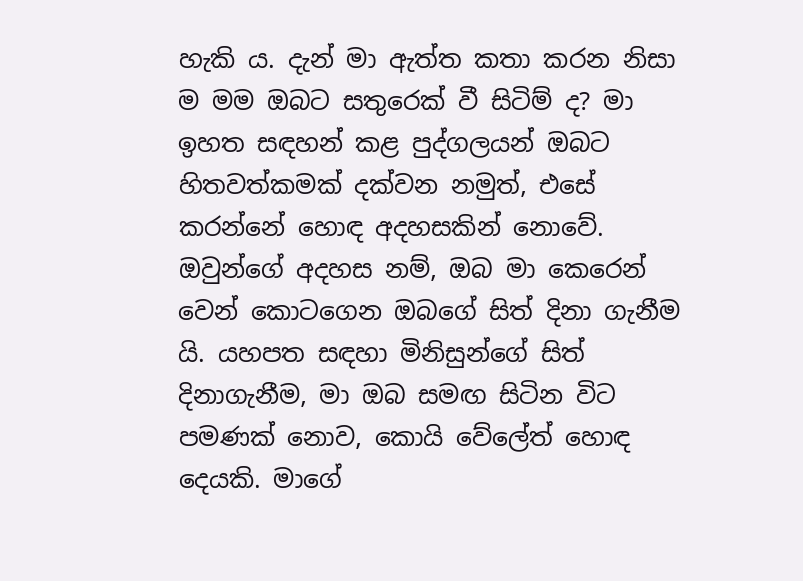හැකි ය. දැන් මා ඇත්ත කතා කරන නිසා ම මම ඔබට සතුරෙක් වී සිටිම් ද? මා ඉහත සඳහන් කළ පුද්ගලයන් ඔබට හිතවත්කමක් දක්වන නමුත්, එසේ කරන්නේ හොඳ අදහසකින් නොවේ. ඔවුන්ගේ අදහස නම්, ඔබ මා කෙරෙන් වෙන් කොටගෙන ඔබගේ සිත් දිනා ගැනීම යි. යහපත සඳහා මිනිසුන්ගේ සිත් දිනාගැනීම, මා ඔබ සමඟ සිටින විට පමණක් නොව, කොයි වේලේත් හොඳ දෙයකි. මාගේ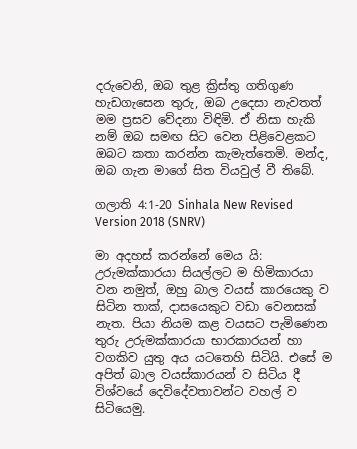දරුවෙනි, ඔබ තුළ ක්‍රිස්තු ගතිගුණ හැඩගැසෙන තුරු, ඔබ උදෙසා නැවතත් මම ප්‍රසව වේදනා විඳිමි. ඒ නිසා හැකි නම් ඔබ සමඟ සිට වෙන පිළිවෙළකට ඔබට කතා කරන්න කැමැත්තෙමි. මන්ද, ඔබ ගැන මාගේ සිත වියවුල් වී තිබේ.

ගලාති 4:1-20 Sinhala New Revised Version 2018 (SNRV)

මා අදහස් කරන්නේ මෙය යි: උරුමක්කාරයා සියල්ලට ම හිමිකාරයා වන නමුත්, ඔහු බාල වයස් කාරයෙකු ව සිටින තාක්, දාසයෙකුට වඩා වෙනසක් නැත. පියා නියම කළ වයසට පැමිණෙන තුරු උරුමක්කාරයා භාරකාරයන් හා වගකිව යුතු අය යටතෙහි සිටියි. එසේ ම අපිත් බාල වයස්කාරයන් ව සිටිය දී විශ්වයේ දෙවිදේවතාවන්ට වහල් ව සිටියෙමු.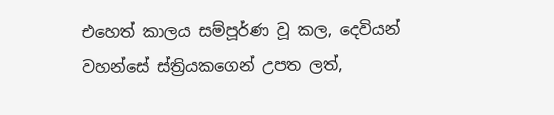එහෙත් කාලය සම්පූර්ණ වූ කල, දෙවියන් වහන්සේ ස්ත්‍රියකගෙන් උපත ලත්,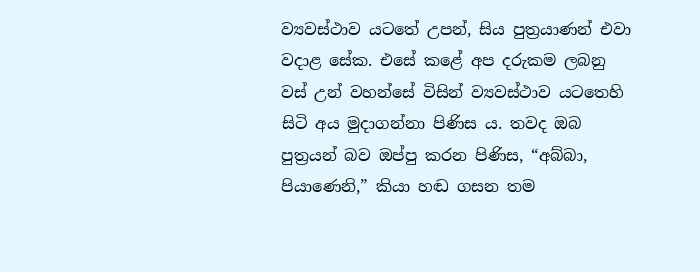ව්‍යවස්ථාව යටතේ උපන්, සිය පුත්‍රයාණන් එවා වදාළ සේක. එසේ කළේ අප දරුකම ලබනු වස් උන් වහන්සේ විසින් ව්‍යවස්ථාව යටතෙහි සිටි අය මුදාගන්නා පිණිස ය. තවද ඔබ පුත්‍රයන් බව ඔප්පු කරන පිණිස, “අබ්බා, පියාණෙනි,” කියා හඬ ගසන තම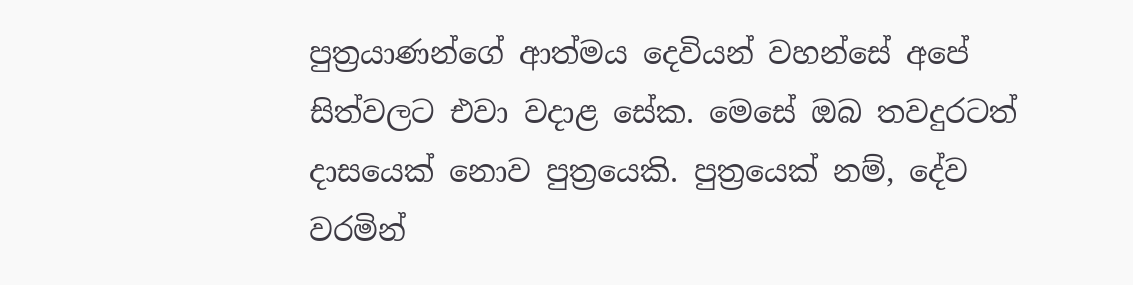පුත්‍රයාණන්ගේ ආත්මය දෙවියන් වහන්සේ අපේ සිත්වලට එවා වදාළ සේක. මෙසේ ඔබ තවදුරටත් දාසයෙක් නොව පුත්‍රයෙකි. පුත්‍රයෙක් නම්, දේව වරමින්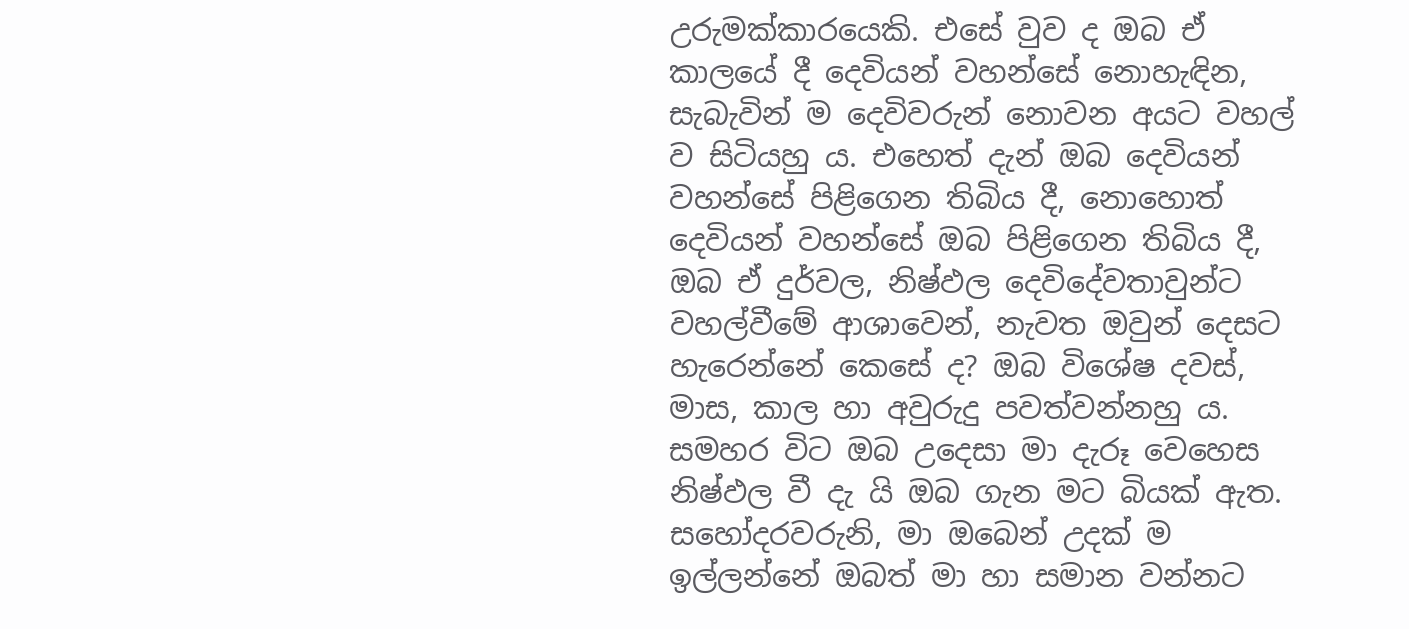උරුමක්කාරයෙකි. එසේ වුව ද ඔබ ඒ කාලයේ දී දෙවියන් වහන්සේ නොහැඳින, සැබැවින් ම දෙවිවරුන් නොවන අයට වහල් ව සිටියහු ය. එහෙත් දැන් ඔබ දෙවියන් වහන්සේ පිළිගෙන තිබිය දී, නොහොත් දෙවියන් වහන්සේ ඔබ පිළිගෙන තිබිය දී, ඔබ ඒ දුර්වල, නිෂ්ඵල දෙවිදේවතාවුන්ට වහල්වීමේ ආශාවෙන්, නැවත ඔවුන් දෙසට හැරෙන්නේ කෙසේ ද? ඔබ විශේෂ දවස්, මාස, කාල හා අවුරුදු පවත්වන්නහු ය. සමහර විට ඔබ උදෙසා මා දැරූ වෙහෙස නිෂ්ඵල වී දැ යි ඔබ ගැන මට බියක් ඇත. සහෝදරවරුනි, මා ඔබෙන් උදක් ම ඉල්ලන්නේ ඔබත් මා හා සමාන වන්නට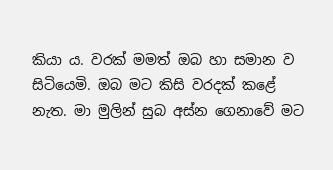කියා ය. වරක් මමත් ඔබ හා සමාන ව සිටියෙමි. ඔබ මට කිසි වරදක් කළේ නැත. මා මුලින් සුබ අස්න ගෙනාවේ මට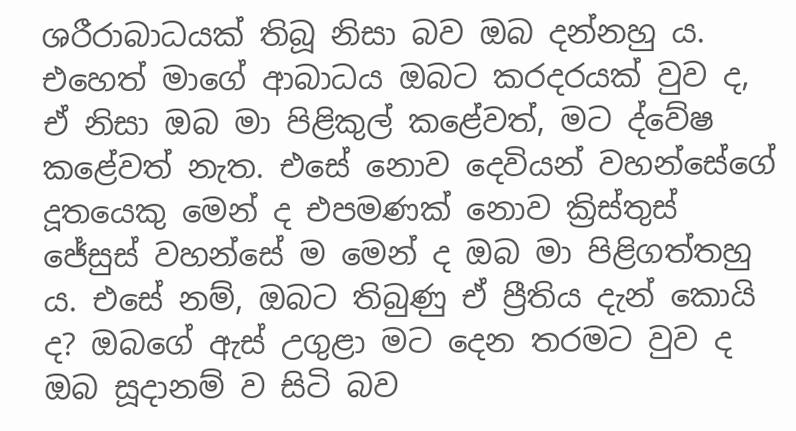ශරීරාබාධයක් තිබූ නිසා බව ඔබ දන්නහු ය. එහෙත් මාගේ ආබාධය ඔබට කරදරයක් වුව ද, ඒ නිසා ඔබ මා පිළිකුල් කළේවත්, මට ද්වේෂ කළේවත් නැත. එසේ නොව දෙවියන් වහන්සේගේ දූතයෙකු මෙන් ද එපමණක් නොව ක්‍රිස්තුස් ජේසුස් වහන්සේ ම මෙන් ද ඔබ මා පිළිගත්තහු ය. එසේ නම්, ඔබට තිබුණු ඒ ප්‍රීතිය දැන් කොයි ද? ඔබගේ ඇස් උගුළා මට දෙන තරමට වුව ද ඔබ සූදානම් ව සිටි බව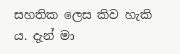සහතික ලෙස කිව හැකි ය. දැන් මා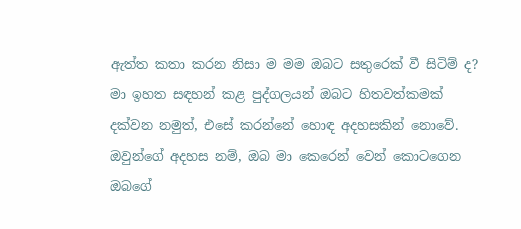ඇත්ත කතා කරන නිසා ම මම ඔබට සතුරෙක් වී සිටිම් ද? මා ඉහත සඳහන් කළ පුද්ගලයන් ඔබට හිතවත්කමක් දක්වන නමුත්, එසේ කරන්නේ හොඳ අදහසකින් නොවේ. ඔවුන්ගේ අදහස නම්, ඔබ මා කෙරෙන් වෙන් කොටගෙන ඔබගේ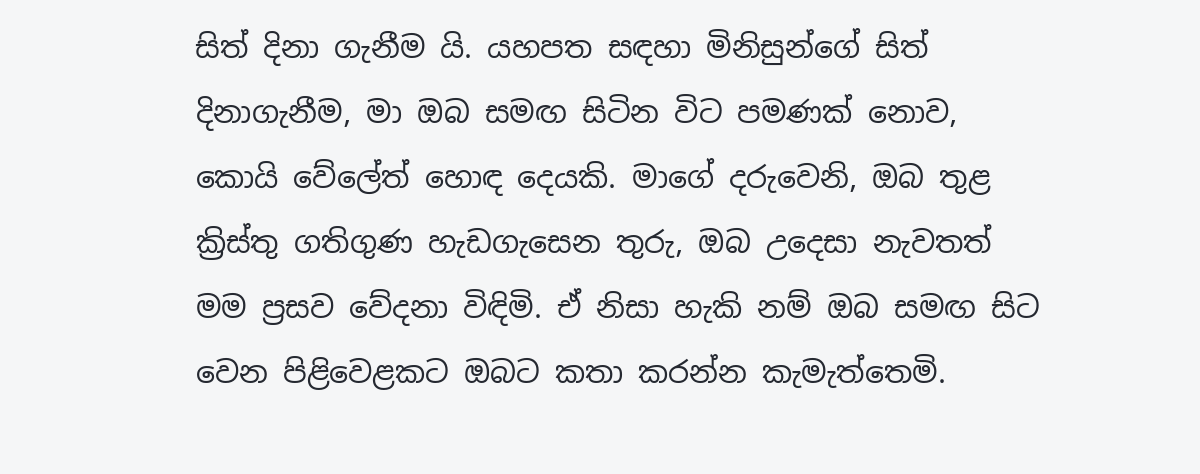සිත් දිනා ගැනීම යි. යහපත සඳහා මිනිසුන්ගේ සිත් දිනාගැනීම, මා ඔබ සමඟ සිටින විට පමණක් නොව, කොයි වේලේත් හොඳ දෙයකි. මාගේ දරුවෙනි, ඔබ තුළ ක්‍රිස්තු ගතිගුණ හැඩගැසෙන තුරු, ඔබ උදෙසා නැවතත් මම ප්‍රසව වේදනා විඳිමි. ඒ නිසා හැකි නම් ඔබ සමඟ සිට වෙන පිළිවෙළකට ඔබට කතා කරන්න කැමැත්තෙමි.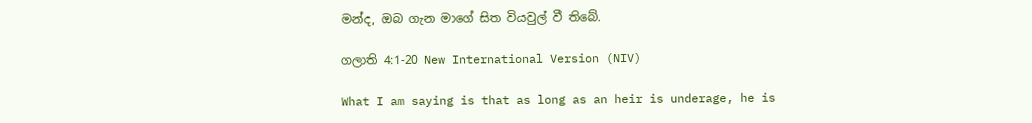මන්ද, ඔබ ගැන මාගේ සිත වියවුල් වී තිබේ.

ගලාති 4:1-20 New International Version (NIV)

What I am saying is that as long as an heir is underage, he is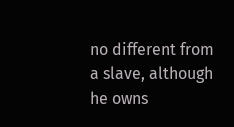no different from a slave, although he owns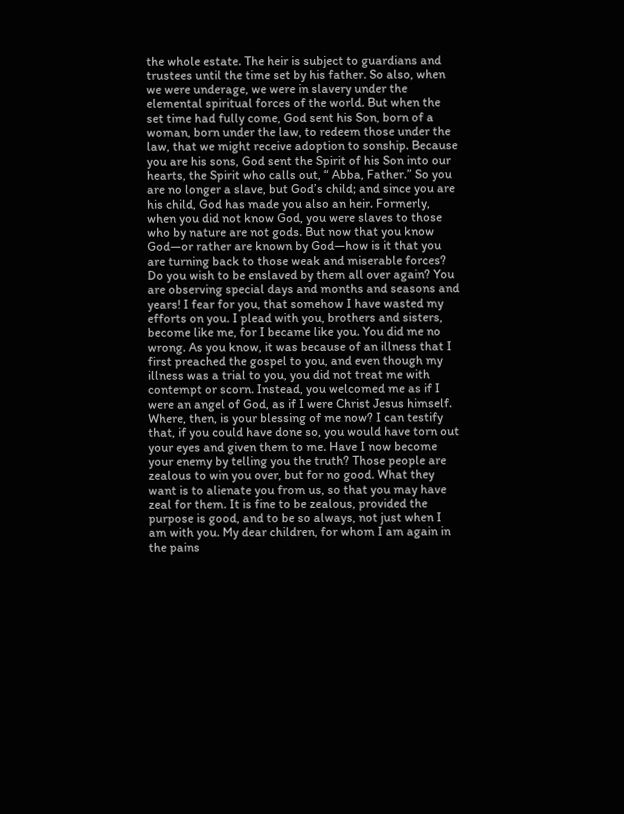the whole estate. The heir is subject to guardians and trustees until the time set by his father. So also, when we were underage, we were in slavery under the elemental spiritual forces of the world. But when the set time had fully come, God sent his Son, born of a woman, born under the law, to redeem those under the law, that we might receive adoption to sonship. Because you are his sons, God sent the Spirit of his Son into our hearts, the Spirit who calls out, “ Abba, Father.” So you are no longer a slave, but God’s child; and since you are his child, God has made you also an heir. Formerly, when you did not know God, you were slaves to those who by nature are not gods. But now that you know God—or rather are known by God—how is it that you are turning back to those weak and miserable forces? Do you wish to be enslaved by them all over again? You are observing special days and months and seasons and years! I fear for you, that somehow I have wasted my efforts on you. I plead with you, brothers and sisters, become like me, for I became like you. You did me no wrong. As you know, it was because of an illness that I first preached the gospel to you, and even though my illness was a trial to you, you did not treat me with contempt or scorn. Instead, you welcomed me as if I were an angel of God, as if I were Christ Jesus himself. Where, then, is your blessing of me now? I can testify that, if you could have done so, you would have torn out your eyes and given them to me. Have I now become your enemy by telling you the truth? Those people are zealous to win you over, but for no good. What they want is to alienate you from us, so that you may have zeal for them. It is fine to be zealous, provided the purpose is good, and to be so always, not just when I am with you. My dear children, for whom I am again in the pains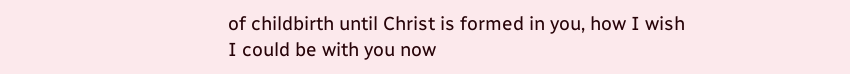of childbirth until Christ is formed in you, how I wish I could be with you now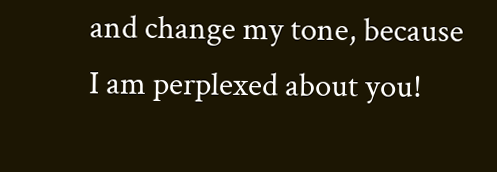and change my tone, because I am perplexed about you!